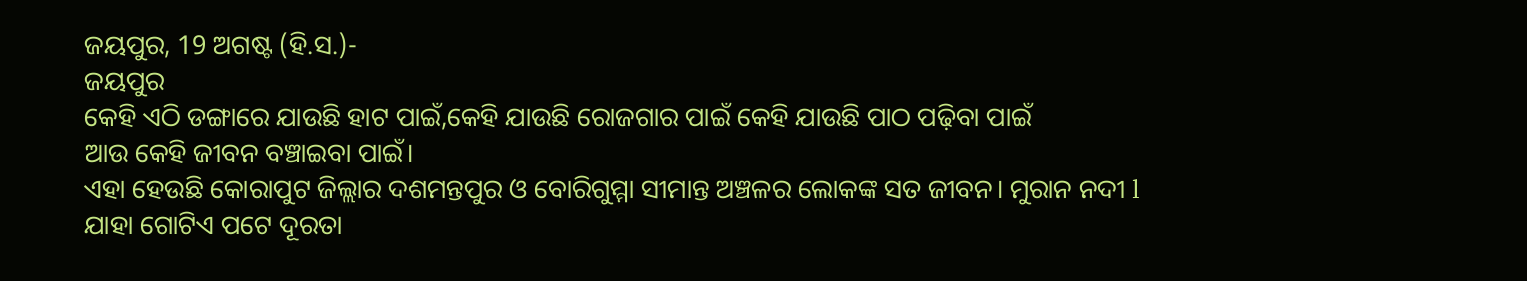ଜୟପୁର, 19 ଅଗଷ୍ଟ (ହି.ସ.)-
ଜୟପୁର
କେହି ଏଠି ଡଙ୍ଗାରେ ଯାଉଛି ହାଟ ପାଇଁ,କେହି ଯାଉଛି ରୋଜଗାର ପାଇଁ କେହି ଯାଉଛି ପାଠ ପଢ଼ିବା ପାଇଁ
ଆଉ କେହି ଜୀବନ ବଞ୍ଚାଇବା ପାଇଁ।
ଏହା ହେଉଛି କୋରାପୁଟ ଜିଲ୍ଲାର ଦଶମନ୍ତପୁର ଓ ବୋରିଗୁମ୍ମା ସୀମାନ୍ତ ଅଞ୍ଚଳର ଲୋକଙ୍କ ସତ ଜୀବନ। ମୁରାନ ନଦୀ l
ଯାହା ଗୋଟିଏ ପଟେ ଦୂରତା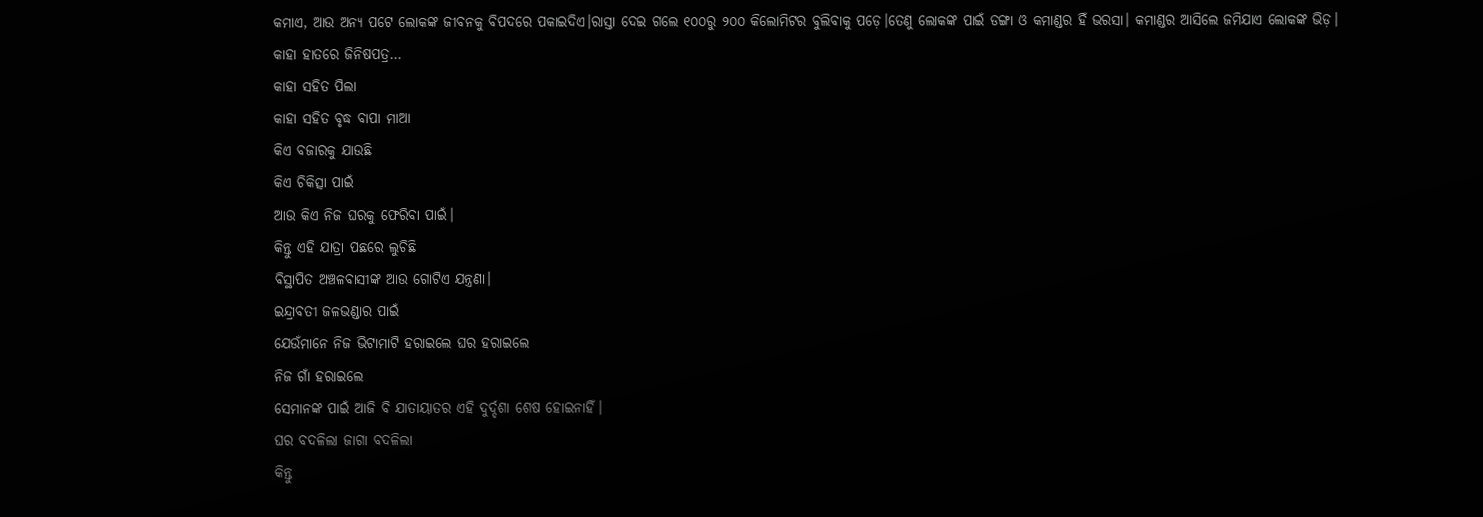କମାଏ, ଆଉ ଅନ୍ୟ ପଟେ ଲୋକଙ୍କ ଜୀବନକୁ ବିପଦରେ ପକାଇଦିଏ।ରାସ୍ତା ଦେଇ ଗଲେ ୧୦୦ରୁ ୨୦୦ କିଲୋମିଟର ବୁଲିବାକୁ ପଡ଼େ।ତେଣୁ ଲୋକଙ୍କ ପାଇଁ ଡଙ୍ଗା ଓ କମାଣ୍ଡର ହିଁ ଭରସା। କମାଣ୍ଡର ଆସିଲେ ଜମିଯାଏ ଲୋକଙ୍କ ଭିଡ଼।
କାହା ହାତରେ ଜିନିଷପତ୍ର…
କାହା ସହିତ ପିଲା
କାହା ସହିତ ବୃଦ୍ଧ ବାପା ମାଆ
କିଏ ବଜାରକୁ ଯାଉଛି
କିଏ ଚିକିତ୍ସା ପାଇଁ
ଆଉ କିଏ ନିଜ ଘରକୁ ଫେରିବା ପାଇଁ।
କିନ୍ତୁ ଏହି ଯାତ୍ରା ପଛରେ ଲୁଚିଛି
ବିସ୍ଥାପିତ ଅଞ୍ଚଳବାସୀଙ୍କ ଆଉ ଗୋଟିଏ ଯନ୍ତ୍ରଣା।
ଇନ୍ଦ୍ରାବତୀ ଜଳଭଣ୍ଡାର ପାଇଁ
ଯେଉଁମାନେ ନିଜ ଭିଟାମାଟି ହରାଇଲେ ଘର ହରାଇଲେ
ନିଜ ଗାଁ ହରାଇଲେ
ସେମାନଙ୍କ ପାଇଁ ଆଜି ବି ଯାତାୟାତର ଏହି ଦୁର୍ଦ୍ଦଶା ଶେଷ ହୋଇନାହିଁ।
ଘର ବଦଳିଲା ଜାଗା ବଦଳିଲା
କିନ୍ତୁ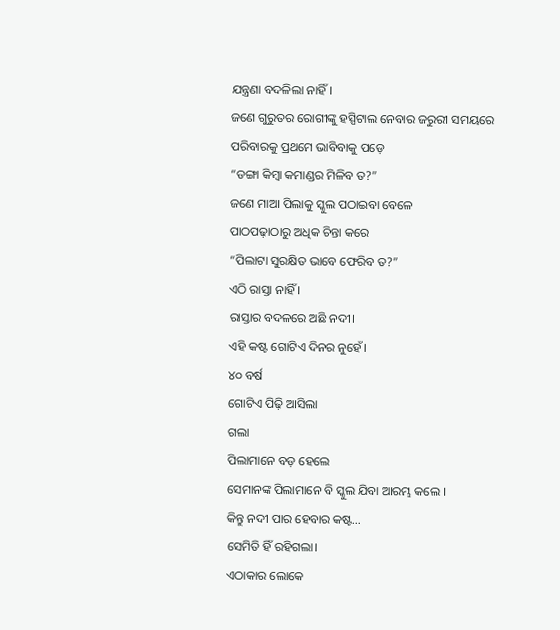ଯନ୍ତ୍ରଣା ବଦଳିଲା ନାହିଁ।
ଜଣେ ଗୁରୁତର ରୋଗୀଙ୍କୁ ହସ୍ପିଟାଲ ନେବାର ଜରୁରୀ ସମୟରେ
ପରିବାରକୁ ପ୍ରଥମେ ଭାବିବାକୁ ପଡ଼େ
“ଡଙ୍ଗା କିମ୍ବା କମାଣ୍ଡର ମିଳିବ ତ?”
ଜଣେ ମାଆ ପିଲାକୁ ସ୍କୁଲ ପଠାଇବା ବେଳେ
ପାଠପଢ଼ାଠାରୁ ଅଧିକ ଚିନ୍ତା କରେ
“ପିଲାଟା ସୁରକ୍ଷିତ ଭାବେ ଫେରିବ ତ?”
ଏଠି ରାସ୍ତା ନାହିଁ ।
ରାସ୍ତାର ବଦଳରେ ଅଛି ନଦୀ।
ଏହି କଷ୍ଟ ଗୋଟିଏ ଦିନର ନୁହେଁ।
୪୦ ବର୍ଷ
ଗୋଟିଏ ପିଢ଼ି ଆସିଲା
ଗଲା
ପିଲାମାନେ ବଡ଼ ହେଲେ
ସେମାନଙ୍କ ପିଲାମାନେ ବି ସ୍କୁଲ ଯିବା ଆରମ୍ଭ କଲେ ।
କିନ୍ତୁ ନଦୀ ପାର ହେବାର କଷ୍ଟ…
ସେମିତି ହିଁ ରହିଗଲା।
ଏଠାକାର ଲୋକେ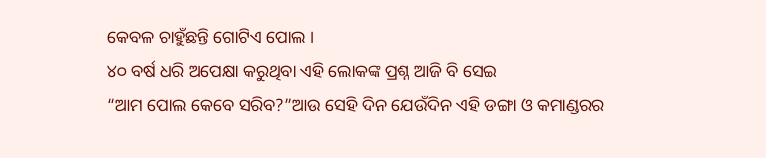କେବଳ ଚାହୁଁଛନ୍ତି ଗୋଟିଏ ପୋଲ ।
୪୦ ବର୍ଷ ଧରି ଅପେକ୍ଷା କରୁଥିବା ଏହି ଲୋକଙ୍କ ପ୍ରଶ୍ନ ଆଜି ବି ସେଇ
“ଆମ ପୋଲ କେବେ ସରିବ?”ଆଉ ସେହି ଦିନ ଯେଉଁଦିନ ଏହି ଡଙ୍ଗା ଓ କମାଣ୍ଡରର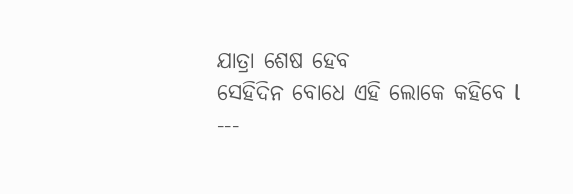ଯାତ୍ରା ଶେଷ ହେବ
ସେହିଦିନ ବୋଧେ ଏହି ଲୋକେ କହିବେ l
---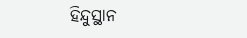ହିନ୍ଦୁସ୍ଥାନ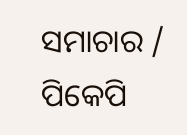ସମାଚାର / ପିକେପି